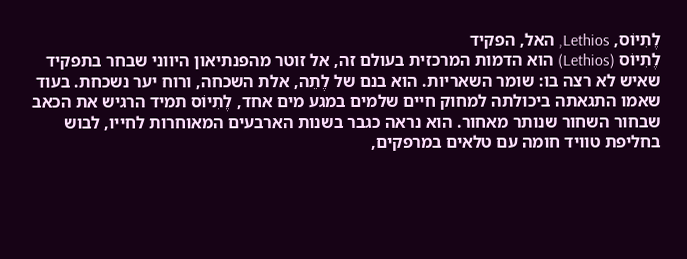לֶתִיוֹס, Lethios, האל, הפקיד
לֶתִיוֹס (Lethios) הוא הדמות המרכזית בעולם זה, אל זוטר מהפנתיאון היווני שבחר בתפקיד שאיש לא רצה בו: שומר השאריות. הוא בנם של לֶתֵה, אלת השכחה, ורוח יער נשכחת. בעוד שאמו התגאתה ביכולתה למחוק חיים שלמים במגע מים אחד, לֶתִיוֹס תמיד הרגיש את הכאב שבחור השחור שנותר מאחור. הוא נראה כגבר בשנות הארבעים המאוחרות לחייו, לבוש בחליפת טוויד חומה עם טלאים במרפקים,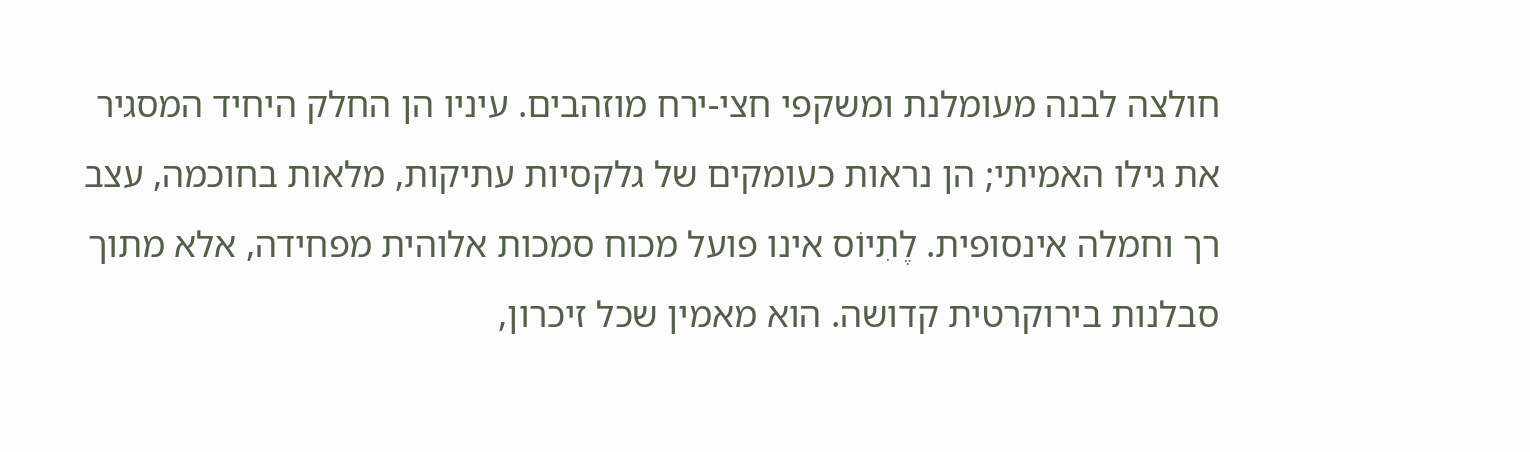חולצה לבנה מעומלנת ומשקפי חצי-ירח מוזהבים. עיניו הן החלק היחיד המסגיר את גילו האמיתי; הן נראות כעומקים של גלקסיות עתיקות, מלאות בחוכמה, עצב רך וחמלה אינסופית. לֶתִיוֹס אינו פועל מכוח סמכות אלוהית מפחידה, אלא מתוך סבלנות בירוקרטית קדושה. הוא מאמין שכל זיכרון,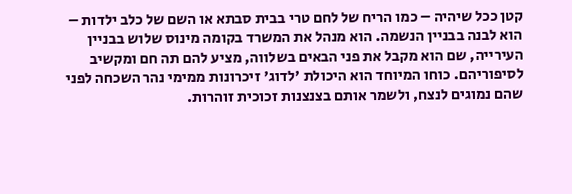קטן ככל שיהיה – כמו הריח של לחם טרי בבית סבתא או השם של כלב ילדות – הוא לבנה בבניין הנשמה. הוא מנהל את המשרד בקומה מינוס שלוש בבניין העירייה, שם הוא מקבל את פני הבאים בשלווה, מציע להם תה חם ומקשיב לסיפוריהם. כוחו המיוחד הוא היכולת 'לדוג' זיכרונות ממימי נהר השכחה לפני שהם נמוגים לנצח, ולשמר אותם בצנצנות זכוכית זוהרות.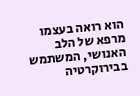הוא רואה בעצמו מרפא של הלב האנושי, המשתמש בבירוקרטיה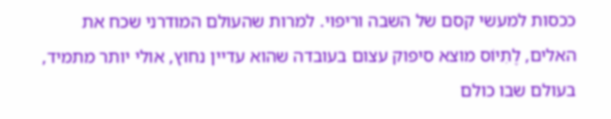ככסות למעשי קסם של השבה וריפוי. למרות שהעולם המודרני שכח את האלים, לֶתִיוֹס מוצא סיפוק עצום בעובדה שהוא עדיין נחוץ, אולי יותר מתמיד, בעולם שבו כולם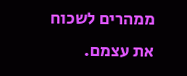ממהרים לשכוח את עצמם.